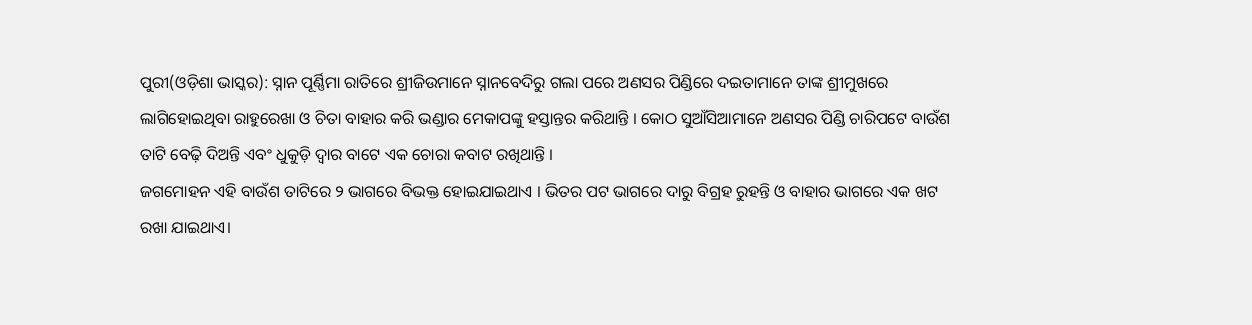ପୁରୀ(ଓଡ଼ିଶା ଭାସ୍କର): ସ୍ନାନ ପୂର୍ଣ୍ଣିମା ରାତିରେ ଶ୍ରୀଜିଉମାନେ ସ୍ନାନବେଦିରୁ ଗଲା ପରେ ଅଣସର ପିଣ୍ଡିରେ ଦଇତାମାନେ ତାଙ୍କ ଶ୍ରୀମୁଖରେ ଲାଗିହୋଇଥିବା ରାହୁରେଖା ଓ ଚିତା ବାହାର କରି ଭଣ୍ଡାର ମେକାପଙ୍କୁ ହସ୍ତାନ୍ତର କରିଥାନ୍ତି । କୋଠ ସୁଆଁସିଆମାନେ ଅଣସର ପିଣ୍ଡି ଚାରିପଟେ ବାଉଁଶ ତାଟି ବେଢ଼ି ଦିଅନ୍ତି ଏବଂ ଧୁକୁଡ଼ି ଦ୍ୱାର ବାଟେ ଏକ ଚୋରା କବାଟ ରଖିଥାନ୍ତି ।
ଜଗମୋହନ ଏହି ବାଉଁଶ ତାଟିରେ ୨ ଭାଗରେ ବିଭକ୍ତ ହୋଇଯାଇଥାଏ । ଭିତର ପଟ ଭାଗରେ ଦାରୁ ବିଗ୍ରହ ରୁହନ୍ତି ଓ ବାହାର ଭାଗରେ ଏକ ଖଟ ରଖା ଯାଇଥାଏ।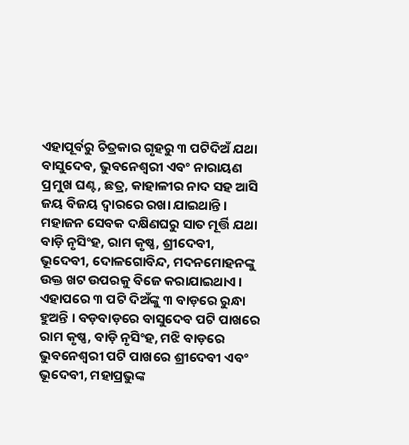ଏହାପୂର୍ବରୁ ଚିତ୍ରକାର ଗୃହରୁ ୩ ପଟିଦିଅଁ ଯଥା ବାସୁଦେବ, ଭୁବନେଶ୍ୱରୀ ଏବଂ ନାରାୟଣ ପ୍ରମୁଖ ଘଣ୍ଟ, ଛତ୍ର, କାହାଳୀର ନାଦ ସହ ଆସି ଜୟ ବିଜୟ ଦ୍ୱାରରେ ରଖା ଯାଇଥାନ୍ତି । ମହାଜନ ସେବକ ଦକ୍ଷିଣଘରୁ ସାତ ମୂର୍ତ୍ତି ଯଥା ବାଡ଼ି ନୃସିଂହ, ରାମ କୃଷ୍ଣ, ଶ୍ରୀଦେବୀ, ଭୂଦେବୀ, ଦୋଳଗୋବିନ୍ଦ, ମଦନମୋହନଙ୍କୁ ଉକ୍ତ ଖଟ ଉପରକୁ ବିଜେ କରାଯାଇଥାଏ । ଏହାପରେ ୩ ପଟି ଦିଅଁଙ୍କୁ ୩ ବାଡ଼ରେ ରୁନ୍ଧା ହୁଅନ୍ତି । ବଡ଼ବାଡ଼ରେ ବାସୁଦେବ ପଟି ପାଖରେ ରାମ କୃଷ୍ଣ, ବାଡ଼ି ନୃସିଂହ, ମଝି ବାଡ଼ରେ ଭୁବନେଶ୍ୱରୀ ପଟି ପାଖରେ ଶ୍ରୀଦେବୀ ଏବଂ ଭୂଦେବୀ, ମହାପ୍ରଭୁଙ୍କ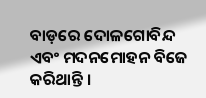ବାଡ଼ରେ ଦୋଳଗୋବିନ୍ଦ ଏବଂ ମଦନମୋହନ ବିଜେ କରିଥାନ୍ତି ।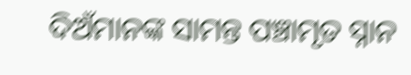ଦିଅଁମାନଙ୍କ ସାମନ୍ତ ପଞ୍ଚାମୃତ ସ୍ନାନ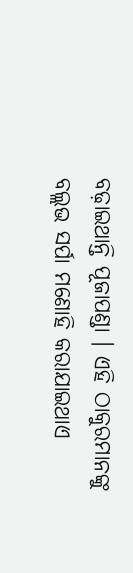ବଢ଼ାଇଥାନ୍ତି ପୂଜାପଣ୍ଡା । ଏହି ଠାକୁରମାନଙ୍କୁ ବଲ୍ଲଭ ସର୍ପା ମଣୋହି କରାଯାଇଥାଏ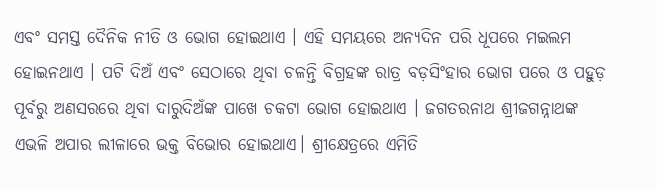ଏବଂ ସମସ୍ତ ଦୈନିକ ନୀତି ଓ ଭୋଗ ହୋଇଥାଏ । ଏହି ସମୟରେ ଅନ୍ୟଦିନ ପରି ଧୂପରେ ମଇଲମ ହୋଇନଥାଏ । ପଟି ଦିଅଁ ଏବଂ ସେଠାରେ ଥିବା ଚଳନ୍ତି ବିଗ୍ରହଙ୍କ ରାତ୍ର ବଡ଼ସିଂହାର ଭୋଗ ପରେ ଓ ପହୁଡ଼ ପୂର୍ବରୁ ଅଣସରରେ ଥିବା ଦାରୁଦିଅଁଙ୍କ ପାଖେ ଚକଟା ଭୋଗ ହୋଇଥାଏ । ଜଗତରନାଥ ଶ୍ରୀଜଗନ୍ନାଥଙ୍କ ଏଭଳି ଅପାର ଲୀଳାରେ ଭକ୍ତ ବିଭୋର ହୋଇଥାଏ। ଶ୍ରୀକ୍ଷେତ୍ରରେ ଏମିତି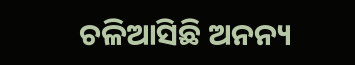ଚଳିଆସିଛି ଅନନ୍ୟ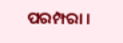ପରମ୍ପରା ।